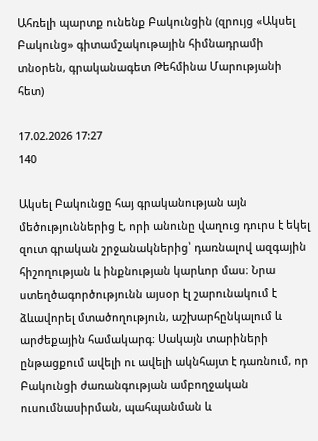Ահռելի պարտք ունենք Բակունցին (զրույց «Ակսել Բակունց» գիտամշակութային հիմնադրամի տնօրեն, գրականագետ Թեհմինա Մարությանի հետ)

17.02.2026 17:27
140

Ակսել Բակունցը հայ գրականության այն մեծություններից է, որի անունը վաղուց դուրս է եկել զուտ գրական շրջանակներից՝ դառնալով ազգային հիշողության և ինքնության կարևոր մաս։ Նրա ստեղծագործությունն այսօր էլ շարունակում է ձևավորել մտածողություն, աշխարհընկալում և արժեքային համակարգ։ Սակայն տարիների ընթացքում ավելի ու ավելի ակնհայտ է դառնում, որ Բակունցի ժառանգության ամբողջական ուսումնասիրման, պահպանման և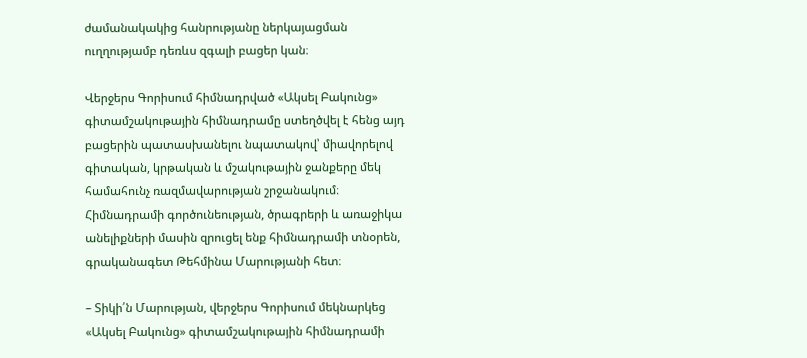ժամանակակից հանրությանը ներկայացման ուղղությամբ դեռևս զգալի բացեր կան։

Վերջերս Գորիսում հիմնադրված «Ակսել Բակունց» գիտամշակութային հիմնադրամը ստեղծվել է հենց այդ բացերին պատասխանելու նպատակով՝ միավորելով գիտական, կրթական և մշակութային ջանքերը մեկ համահունչ ռազմավարության շրջանակում։ Հիմնադրամի գործունեության, ծրագրերի և առաջիկա անելիքների մասին զրուցել ենք հիմնադրամի տնօրեն, գրականագետ Թեհմինա Մարությանի հետ։

– Տիկի՛ն Մարության, վերջերս Գորիսում մեկնարկեց «Ակսել Բակունց» գիտամշակութային հիմնադրամի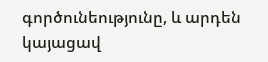գործունեությունը, և արդեն կայացավ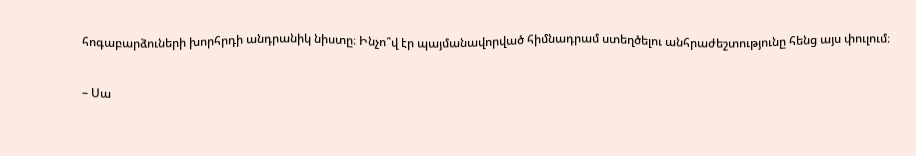հոգաբարձուների խորհրդի անդրանիկ նիստը։ Ինչո՞վ էր պայմանավորված հիմնադրամ ստեղծելու անհրաժեշտությունը հենց այս փուլում։

– Սա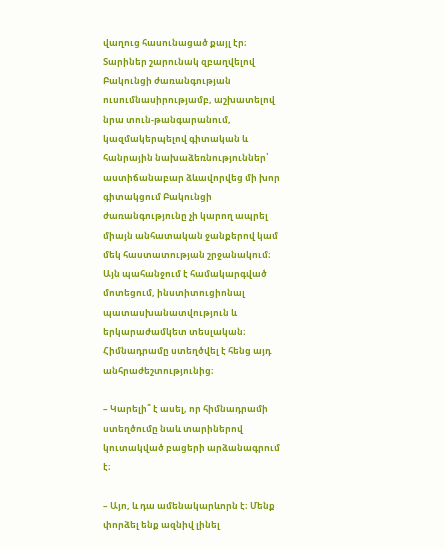վաղուց հասունացած քայլ էր։ Տարիներ շարունակ զբաղվելով Բակունցի ժառանգության ուսումնասիրությամբ, աշխատելով նրա տուն-թանգարանում, կազմակերպելով գիտական և հանրային նախաձեռնություններ՝ աստիճանաբար ձևավորվեց մի խոր գիտակցում Բակունցի ժառանգությունը չի կարող ապրել միայն անհատական ջանքերով կամ մեկ հաստատության շրջանակում։ Այն պահանջում է համակարգված մոտեցում, ինստիտուցիոնալ պատասխանատվություն և երկարաժամկետ տեսլական։ Հիմնադրամը ստեղծվել է հենց այդ անհրաժեշտությունից։

– Կարելի՞ է ասել, որ հիմնադրամի ստեղծումը նաև տարիներով կուտակված բացերի արձանագրում է։

– Այո, և դա ամենակարևորն է։ Մենք փորձել ենք ազնիվ լինել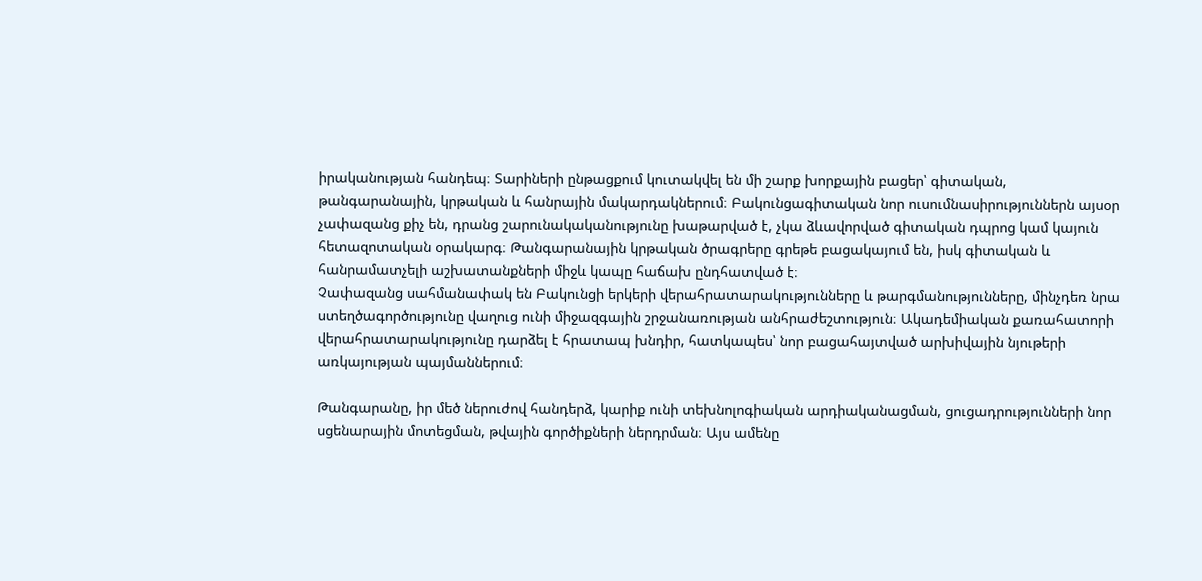իրականության հանդեպ։ Տարիների ընթացքում կուտակվել են մի շարք խորքային բացեր՝ գիտական, թանգարանային, կրթական և հանրային մակարդակներում։ Բակունցագիտական նոր ուսումնասիրություններն այսօր չափազանց քիչ են, դրանց շարունակականությունը խաթարված է, չկա ձևավորված գիտական դպրոց կամ կայուն հետազոտական օրակարգ։ Թանգարանային կրթական ծրագրերը գրեթե բացակայում են, իսկ գիտական և հանրամատչելի աշխատանքների միջև կապը հաճախ ընդհատված է։
Չափազանց սահմանափակ են Բակունցի երկերի վերահրատարակությունները և թարգմանությունները, մինչդեռ նրա ստեղծագործությունը վաղուց ունի միջազգային շրջանառության անհրաժեշտություն։ Ակադեմիական քառահատորի վերահրատարակությունը դարձել է հրատապ խնդիր, հատկապես՝ նոր բացահայտված արխիվային նյութերի առկայության պայմաններում։

Թանգարանը, իր մեծ ներուժով հանդերձ, կարիք ունի տեխնոլոգիական արդիականացման, ցուցադրությունների նոր սցենարային մոտեցման, թվային գործիքների ներդրման։ Այս ամենը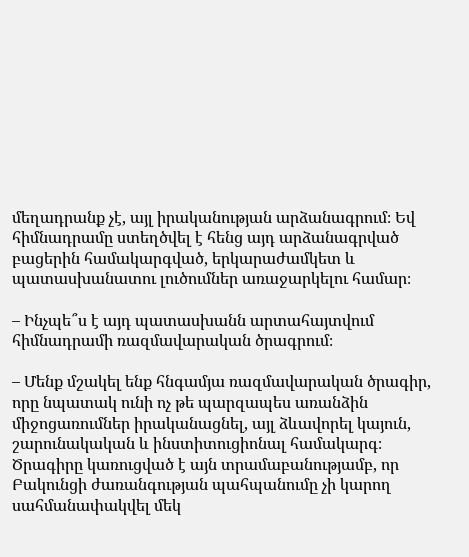մեղադրանք չէ, այլ իրականության արձանագրում։ Եվ հիմնադրամը ստեղծվել է հենց այդ արձանագրված բացերին համակարգված, երկարաժամկետ և պատասխանատու լուծումներ առաջարկելու համար։

– Ինչպե՞ս է այդ պատասխանն արտահայտվում հիմնադրամի ռազմավարական ծրագրում։

– Մենք մշակել ենք հնգամյա ռազմավարական ծրագիր, որը նպատակ ունի ոչ թե պարզապես առանձին միջոցառումներ իրականացնել, այլ ձևավորել կայուն, շարունակական և ինստիտուցիոնալ համակարգ։ Ծրագիրը կառուցված է այն տրամաբանությամբ, որ Բակունցի ժառանգության պահպանումը չի կարող սահմանափակվել մեկ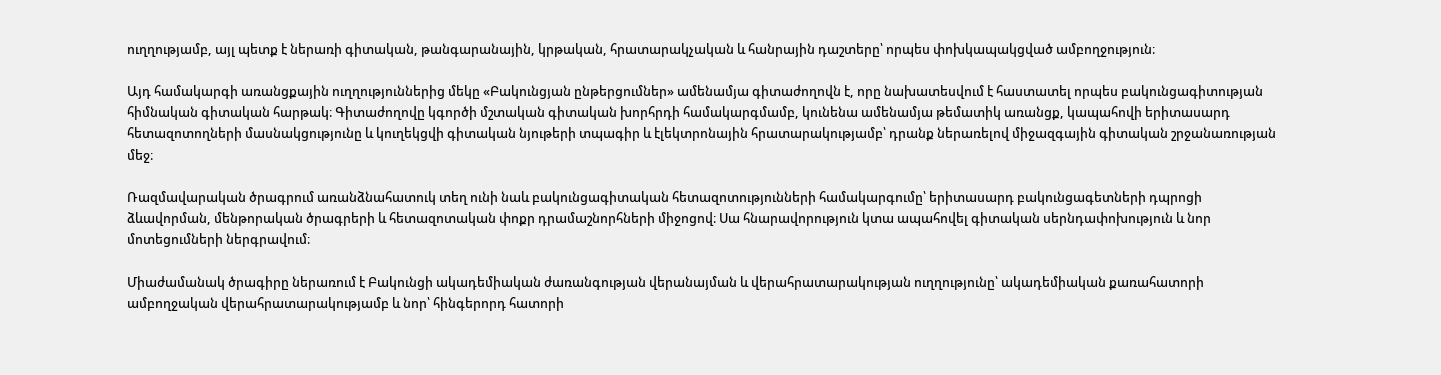ուղղությամբ, այլ պետք է ներառի գիտական, թանգարանային, կրթական, հրատարակչական և հանրային դաշտերը՝ որպես փոխկապակցված ամբողջություն։

Այդ համակարգի առանցքային ուղղություններից մեկը «Բակունցյան ընթերցումներ» ամենամյա գիտաժողովն է, որը նախատեսվում է հաստատել որպես բակունցագիտության հիմնական գիտական հարթակ։ Գիտաժողովը կգործի մշտական գիտական խորհրդի համակարգմամբ, կունենա ամենամյա թեմատիկ առանցք, կապահովի երիտասարդ հետազոտողների մասնակցությունը և կուղեկցվի գիտական նյութերի տպագիր և էլեկտրոնային հրատարակությամբ՝ դրանք ներառելով միջազգային գիտական շրջանառության մեջ։

Ռազմավարական ծրագրում առանձնահատուկ տեղ ունի նաև բակունցագիտական հետազոտությունների համակարգումը՝ երիտասարդ բակունցագետների դպրոցի ձևավորման, մենթորական ծրագրերի և հետազոտական փոքր դրամաշնորհների միջոցով։ Սա հնարավորություն կտա ապահովել գիտական սերնդափոխություն և նոր մոտեցումների ներգրավում։

Միաժամանակ ծրագիրը ներառում է Բակունցի ակադեմիական ժառանգության վերանայման և վերահրատարակության ուղղությունը՝ ակադեմիական քառահատորի ամբողջական վերահրատարակությամբ և նոր՝ հինգերորդ հատորի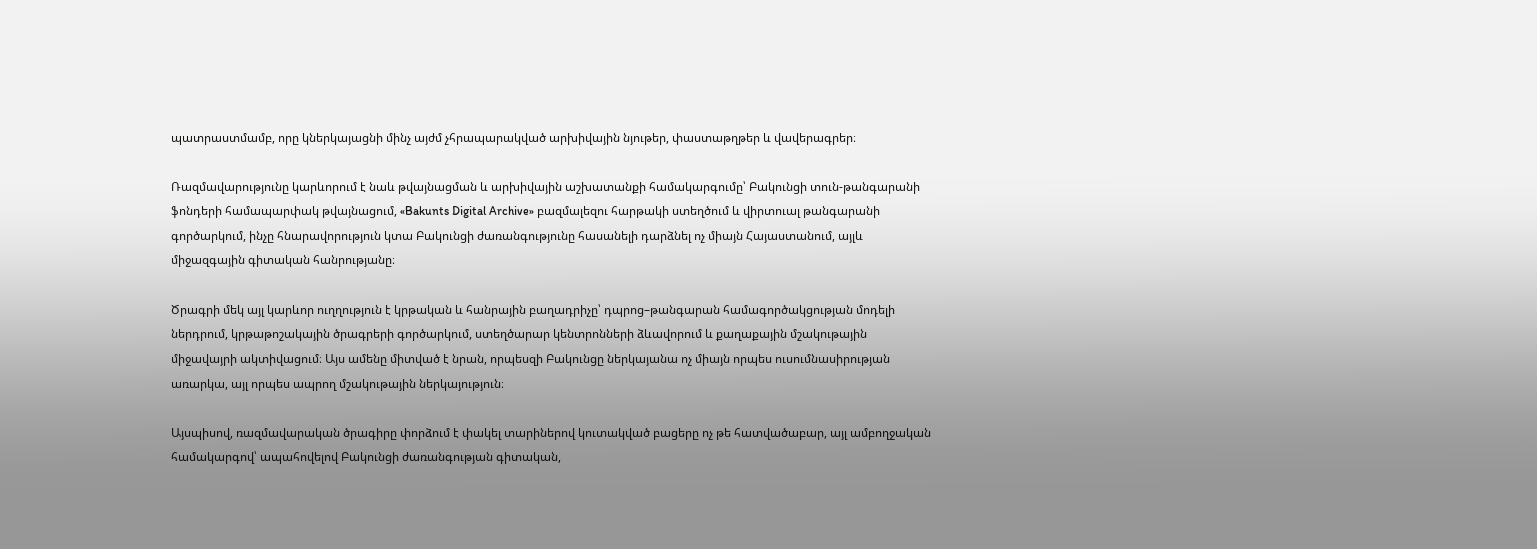պատրաստմամբ, որը կներկայացնի մինչ այժմ չհրապարակված արխիվային նյութեր, փաստաթղթեր և վավերագրեր։

Ռազմավարությունը կարևորում է նաև թվայնացման և արխիվային աշխատանքի համակարգումը՝ Բակունցի տուն-թանգարանի ֆոնդերի համապարփակ թվայնացում, «Bakunts Digital Archive» բազմալեզու հարթակի ստեղծում և վիրտուալ թանգարանի գործարկում, ինչը հնարավորություն կտա Բակունցի ժառանգությունը հասանելի դարձնել ոչ միայն Հայաստանում, այլև միջազգային գիտական հանրությանը։

Ծրագրի մեկ այլ կարևոր ուղղություն է կրթական և հանրային բաղադրիչը՝ դպրոց–թանգարան համագործակցության մոդելի ներդրում, կրթաթոշակային ծրագրերի գործարկում, ստեղծարար կենտրոնների ձևավորում և քաղաքային մշակութային միջավայրի ակտիվացում։ Այս ամենը միտված է նրան, որպեսզի Բակունցը ներկայանա ոչ միայն որպես ուսումնասիրության առարկա, այլ որպես ապրող մշակութային ներկայություն։

Այսպիսով, ռազմավարական ծրագիրը փորձում է փակել տարիներով կուտակված բացերը ոչ թե հատվածաբար, այլ ամբողջական համակարգով՝ ապահովելով Բակունցի ժառանգության գիտական,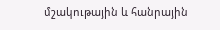մշակութային և հանրային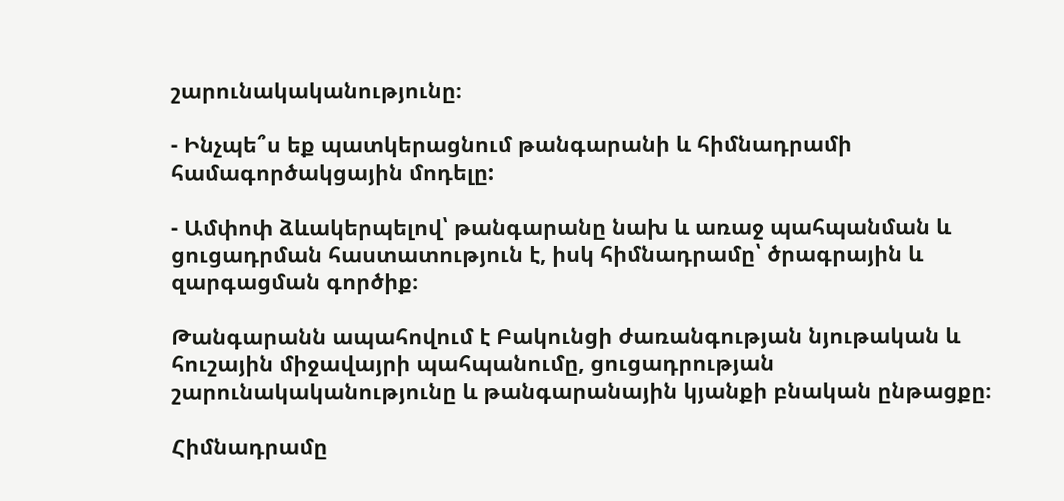շարունակականությունը։

- Ինչպե՞ս եք պատկերացնում թանգարանի և հիմնադրամի համագործակցային մոդելը:

- Ամփոփ ձևակերպելով՝ թանգարանը նախ և առաջ պահպանման և ցուցադրման հաստատություն է, իսկ հիմնադրամը՝ ծրագրային և զարգացման գործիք։

Թանգարանն ապահովում է Բակունցի ժառանգության նյութական և հուշային միջավայրի պահպանումը, ցուցադրության շարունակականությունը և թանգարանային կյանքի բնական ընթացքը։

Հիմնադրամը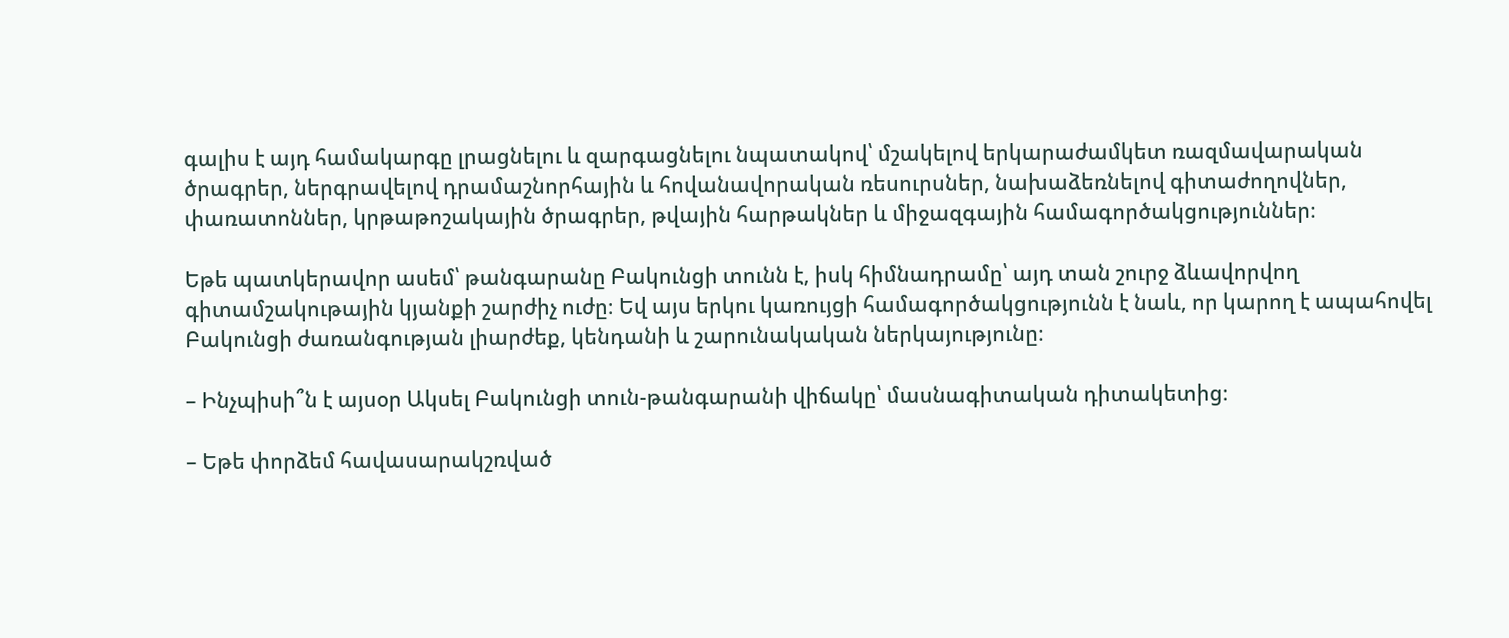գալիս է այդ համակարգը լրացնելու և զարգացնելու նպատակով՝ մշակելով երկարաժամկետ ռազմավարական ծրագրեր, ներգրավելով դրամաշնորհային և հովանավորական ռեսուրսներ, նախաձեռնելով գիտաժողովներ, փառատոններ, կրթաթոշակային ծրագրեր, թվային հարթակներ և միջազգային համագործակցություններ։

Եթե պատկերավոր ասեմ՝ թանգարանը Բակունցի տունն է, իսկ հիմնադրամը՝ այդ տան շուրջ ձևավորվող գիտամշակութային կյանքի շարժիչ ուժը։ Եվ այս երկու կառույցի համագործակցությունն է նաև, որ կարող է ապահովել Բակունցի ժառանգության լիարժեք, կենդանի և շարունակական ներկայությունը։

– Ինչպիսի՞ն է այսօր Ակսել Բակունցի տուն-թանգարանի վիճակը՝ մասնագիտական դիտակետից։

– Եթե փորձեմ հավասարակշռված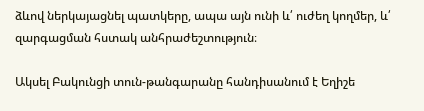ձևով ներկայացնել պատկերը, ապա այն ունի և՛ ուժեղ կողմեր, և՛ զարգացման հստակ անհրաժեշտություն։

Ակսել Բակունցի տուն-թանգարանը հանդիսանում է Եղիշե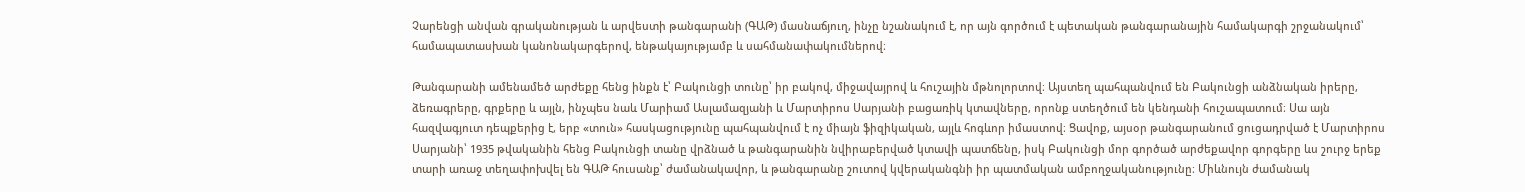Չարենցի անվան գրականության և արվեստի թանգարանի (ԳԱԹ) մասնաճյուղ, ինչը նշանակում է, որ այն գործում է պետական թանգարանային համակարգի շրջանակում՝ համապատասխան կանոնակարգերով, ենթակայությամբ և սահմանափակումներով։

Թանգարանի ամենամեծ արժեքը հենց ինքն է՝ Բակունցի տունը՝ իր բակով, միջավայրով և հուշային մթնոլորտով։ Այստեղ պահպանվում են Բակունցի անձնական իրերը, ձեռագրերը, գրքերը և այլն, ինչպես նաև Մարիամ Ասլամազյանի և Մարտիրոս Սարյանի բացառիկ կտավները, որոնք ստեղծում են կենդանի հուշապատում։ Սա այն հազվագյուտ դեպքերից է, երբ «տուն» հասկացությունը պահպանվում է ոչ միայն ֆիզիկական, այլև հոգևոր իմաստով։ Ցավոք, այսօր թանգարանում ցուցադրված է Մարտիրոս Սարյանի՝ 1935 թվականին հենց Բակունցի տանը վրձնած և թանգարանին նվիրաբերված կտավի պատճենը, իսկ Բակունցի մոր գործած արժեքավոր գորգերը ևս շուրջ երեք տարի առաջ տեղափոխվել են ԳԱԹ հուսանք՝ ժամանակավոր, և թանգարանը շուտով կվերականգնի իր պատմական ամբողջականությունը։ Միևնույն ժամանակ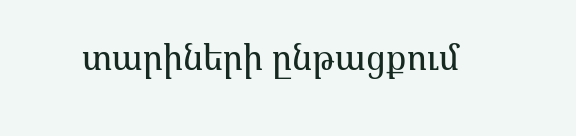տարիների ընթացքում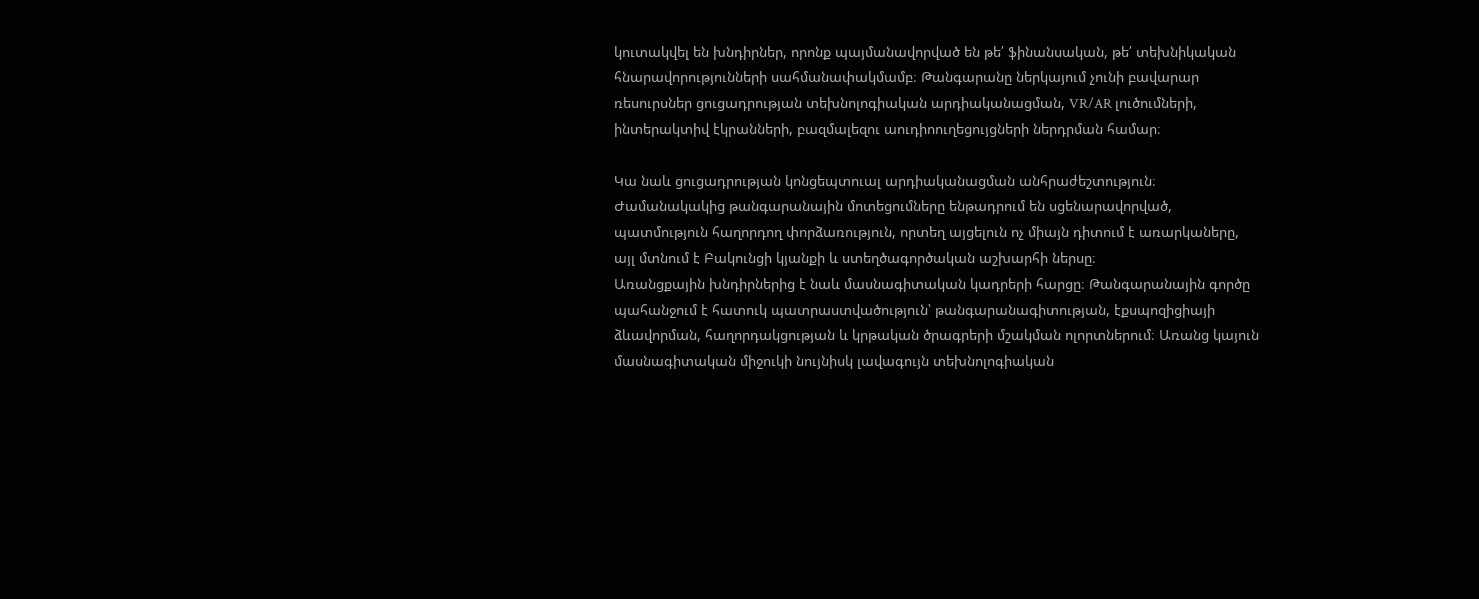կուտակվել են խնդիրներ, որոնք պայմանավորված են թե՛ ֆինանսական, թե՛ տեխնիկական հնարավորությունների սահմանափակմամբ։ Թանգարանը ներկայում չունի բավարար ռեսուրսներ ցուցադրության տեխնոլոգիական արդիականացման, VR/AR լուծումների, ինտերակտիվ էկրանների, բազմալեզու աուդիոուղեցույցների ներդրման համար։

Կա նաև ցուցադրության կոնցեպտուալ արդիականացման անհրաժեշտություն։ Ժամանակակից թանգարանային մոտեցումները ենթադրում են սցենարավորված, պատմություն հաղորդող փորձառություն, որտեղ այցելուն ոչ միայն դիտում է առարկաները, այլ մտնում է Բակունցի կյանքի և ստեղծագործական աշխարհի ներսը։
Առանցքային խնդիրներից է նաև մասնագիտական կադրերի հարցը։ Թանգարանային գործը պահանջում է հատուկ պատրաստվածություն՝ թանգարանագիտության, էքսպոզիցիայի ձևավորման, հաղորդակցության և կրթական ծրագրերի մշակման ոլորտներում։ Առանց կայուն մասնագիտական միջուկի նույնիսկ լավագույն տեխնոլոգիական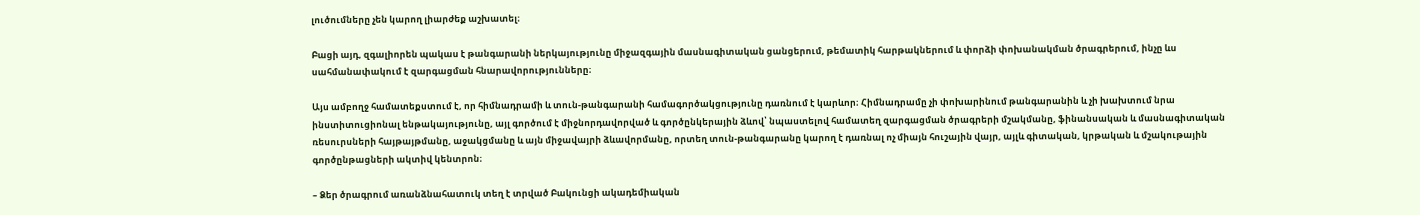լուծումները չեն կարող լիարժեք աշխատել։

Բացի այդ, զգալիորեն պակաս է թանգարանի ներկայությունը միջազգային մասնագիտական ցանցերում, թեմատիկ հարթակներում և փորձի փոխանակման ծրագրերում, ինչը ևս սահմանափակում է զարգացման հնարավորությունները։

Այս ամբողջ համատեքստում է, որ հիմնադրամի և տուն-թանգարանի համագործակցությունը դառնում է կարևոր։ Հիմնադրամը չի փոխարինում թանգարանին և չի խախտում նրա ինստիտուցիոնալ ենթակայությունը, այլ գործում է միջնորդավորված և գործընկերային ձևով՝ նպաստելով համատեղ զարգացման ծրագրերի մշակմանը, ֆինանսական և մասնագիտական ռեսուրսների հայթայթմանը, աջակցմանը և այն միջավայրի ձևավորմանը, որտեղ տուն-թանգարանը կարող է դառնալ ոչ միայն հուշային վայր, այլև գիտական, կրթական և մշակութային գործընթացների ակտիվ կենտրոն։

– Ձեր ծրագրում առանձնահատուկ տեղ է տրված Բակունցի ակադեմիական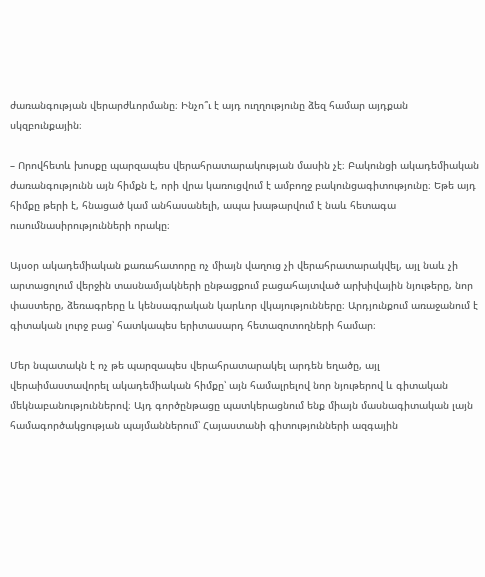ժառանգության վերարժևորմանը։ Ինչո՞ւ է այդ ուղղությունը ձեզ համար այդքան սկզբունքային։

– Որովհետև խոսքը պարզապես վերահրատարակության մասին չէ։ Բակունցի ակադեմիական ժառանգությունն այն հիմքն է, որի վրա կառուցվում է ամբողջ բակունցագիտությունը։ Եթե այդ հիմքը թերի է, հնացած կամ անհասանելի, ապա խաթարվում է նաև հետագա ուսումնասիրությունների որակը։

Այսօր ակադեմիական քառահատորը ոչ միայն վաղուց չի վերահրատարակվել, այլ նաև չի արտացոլում վերջին տասնամյակների ընթացքում բացահայտված արխիվային նյութերը, նոր փաստերը, ձեռագրերը և կենսագրական կարևոր վկայությունները։ Արդյունքում առաջանում է գիտական լուրջ բաց՝ հատկապես երիտասարդ հետազոտողների համար։

Մեր նպատակն է ոչ թե պարզապես վերահրատարակել արդեն եղածը, այլ վերաիմաստավորել ակադեմիական հիմքը՝ այն համալրելով նոր նյութերով և գիտական մեկնաբանություններով։ Այդ գործընթացը պատկերացնում ենք միայն մասնագիտական լայն համագործակցության պայմաններում՝ Հայաստանի գիտությունների ազգային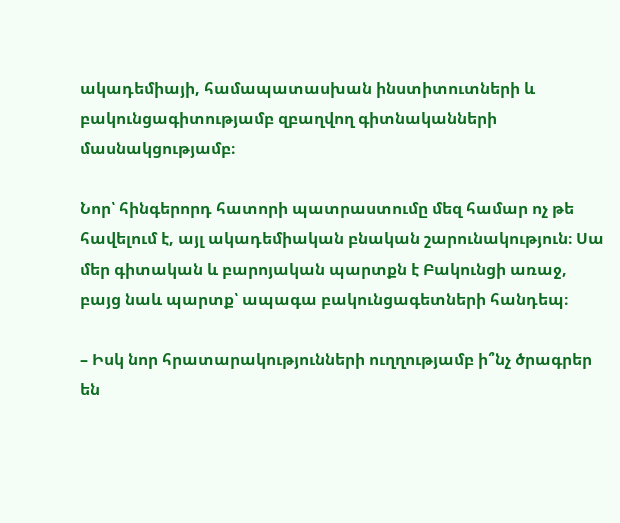ակադեմիայի, համապատասխան ինստիտուտների և բակունցագիտությամբ զբաղվող գիտնականների մասնակցությամբ։

Նոր՝ հինգերորդ հատորի պատրաստումը մեզ համար ոչ թե հավելում է, այլ ակադեմիական բնական շարունակություն։ Սա մեր գիտական և բարոյական պարտքն է Բակունցի առաջ, բայց նաև պարտք՝ ապագա բակունցագետների հանդեպ։

– Իսկ նոր հրատարակությունների ուղղությամբ ի՞նչ ծրագրեր են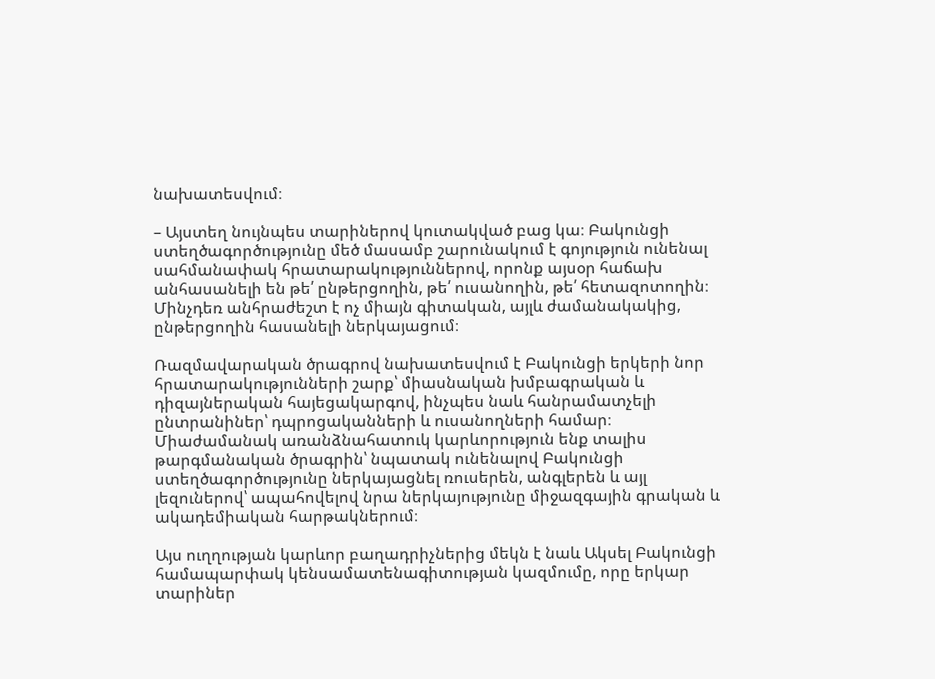նախատեսվում։

– Այստեղ նույնպես տարիներով կուտակված բաց կա։ Բակունցի ստեղծագործությունը մեծ մասամբ շարունակում է գոյություն ունենալ սահմանափակ հրատարակություններով, որոնք այսօր հաճախ անհասանելի են թե՛ ընթերցողին, թե՛ ուսանողին, թե՛ հետազոտողին։ Մինչդեռ անհրաժեշտ է ոչ միայն գիտական, այլև ժամանակակից, ընթերցողին հասանելի ներկայացում։

Ռազմավարական ծրագրով նախատեսվում է Բակունցի երկերի նոր հրատարակությունների շարք՝ միասնական խմբագրական և դիզայներական հայեցակարգով, ինչպես նաև հանրամատչելի ընտրանիներ՝ դպրոցականների և ուսանողների համար։ Միաժամանակ առանձնահատուկ կարևորություն ենք տալիս թարգմանական ծրագրին՝ նպատակ ունենալով Բակունցի ստեղծագործությունը ներկայացնել ռուսերեն, անգլերեն և այլ լեզուներով՝ ապահովելով նրա ներկայությունը միջազգային գրական և ակադեմիական հարթակներում։

Այս ուղղության կարևոր բաղադրիչներից մեկն է նաև Ակսել Բակունցի համապարփակ կենսամատենագիտության կազմումը, որը երկար տարիներ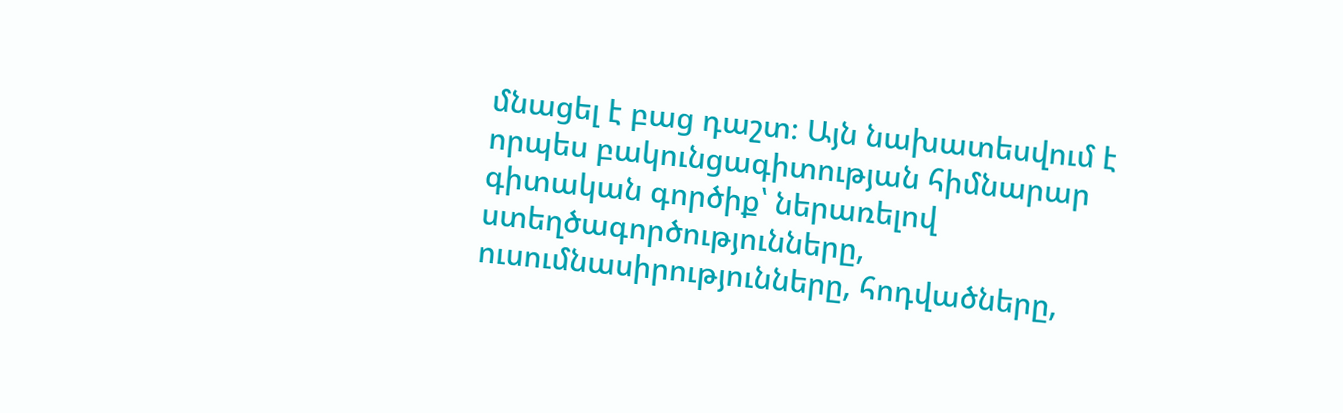մնացել է բաց դաշտ։ Այն նախատեսվում է որպես բակունցագիտության հիմնարար գիտական գործիք՝ ներառելով ստեղծագործությունները, ուսումնասիրությունները, հոդվածները,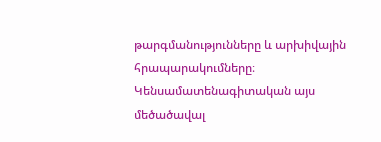թարգմանությունները և արխիվային հրապարակումները։ Կենսամատենագիտական այս մեծածավալ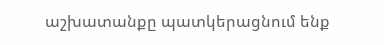աշխատանքը պատկերացնում ենք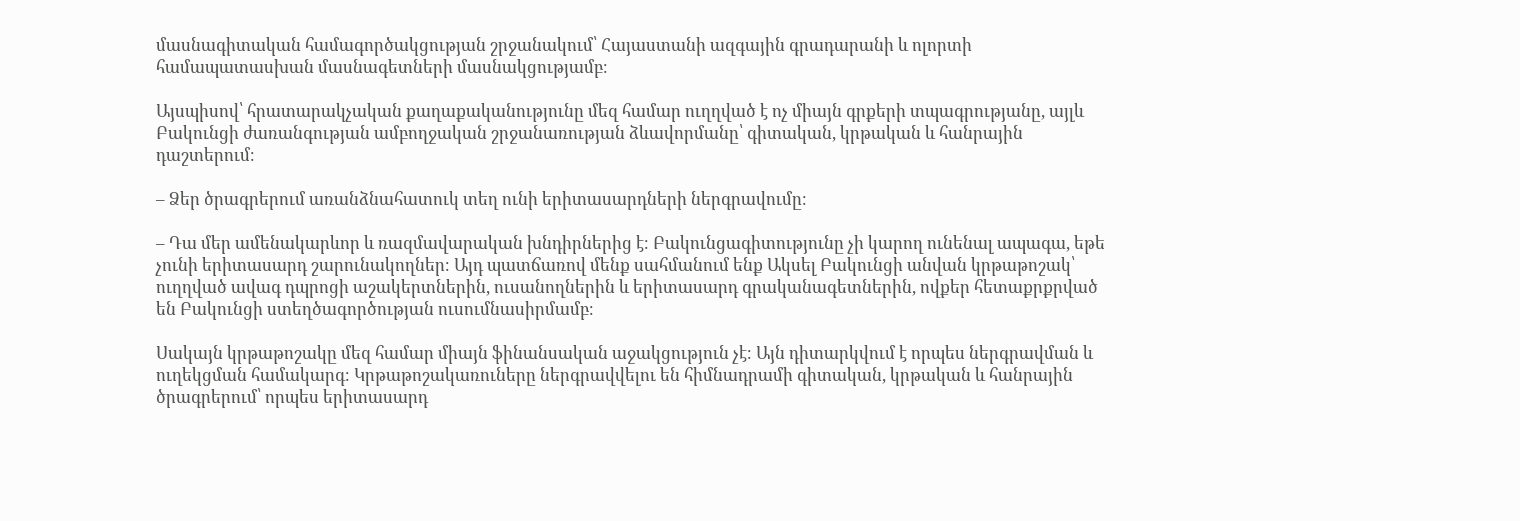մասնագիտական համագործակցության շրջանակում՝ Հայաստանի ազգային գրադարանի և ոլորտի համապատասխան մասնագետների մասնակցությամբ։

Այսպիսով՝ հրատարակչական քաղաքականությունը մեզ համար ուղղված է ոչ միայն գրքերի տպագրությանը, այլև Բակունցի ժառանգության ամբողջական շրջանառության ձևավորմանը՝ գիտական, կրթական և հանրային դաշտերում։

– Ձեր ծրագրերում առանձնահատուկ տեղ ունի երիտասարդների ներգրավումը։

– Դա մեր ամենակարևոր և ռազմավարական խնդիրներից է։ Բակունցագիտությունը չի կարող ունենալ ապագա, եթե չունի երիտասարդ շարունակողներ։ Այդ պատճառով մենք սահմանում ենք Ակսել Բակունցի անվան կրթաթոշակ՝ ուղղված ավագ դպրոցի աշակերտներին, ուսանողներին և երիտասարդ գրականագետներին, ովքեր հետաքրքրված են Բակունցի ստեղծագործության ուսումնասիրմամբ։

Սակայն կրթաթոշակը մեզ համար միայն ֆինանսական աջակցություն չէ։ Այն դիտարկվում է որպես ներգրավման և ուղեկցման համակարգ։ Կրթաթոշակառուները ներգրավվելու են հիմնադրամի գիտական, կրթական և հանրային ծրագրերում՝ որպես երիտասարդ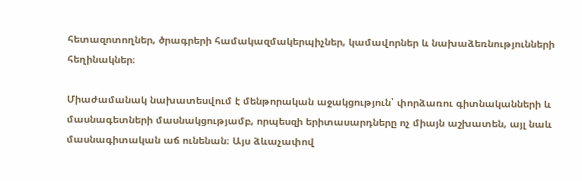հետազոտողներ, ծրագրերի համակազմակերպիչներ, կամավորներ և նախաձեռնությունների հեղինակներ։

Միաժամանակ նախատեսվում է մենթորական աջակցություն՝ փորձառու գիտնականների և մասնագետների մասնակցությամբ, որպեսզի երիտասարդները ոչ միայն աշխատեն, այլ նաև մասնագիտական աճ ունենան։ Այս ձևաչափով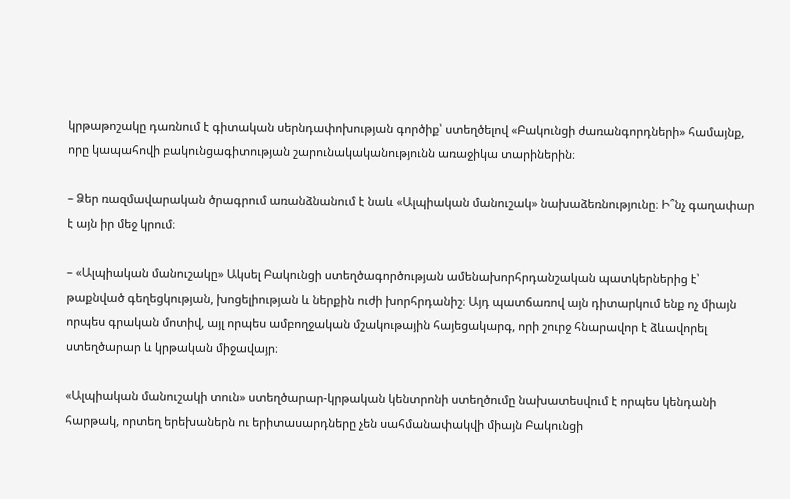կրթաթոշակը դառնում է գիտական սերնդափոխության գործիք՝ ստեղծելով «Բակունցի ժառանգորդների» համայնք, որը կապահովի բակունցագիտության շարունակականությունն առաջիկա տարիներին։

– Ձեր ռազմավարական ծրագրում առանձնանում է նաև «Ալպիական մանուշակ» նախաձեռնությունը։ Ի՞նչ գաղափար է այն իր մեջ կրում։

– «Ալպիական մանուշակը» Ակսել Բակունցի ստեղծագործության ամենախորհրդանշական պատկերներից է՝ թաքնված գեղեցկության, խոցելիության և ներքին ուժի խորհրդանիշ։ Այդ պատճառով այն դիտարկում ենք ոչ միայն որպես գրական մոտիվ, այլ որպես ամբողջական մշակութային հայեցակարգ, որի շուրջ հնարավոր է ձևավորել ստեղծարար և կրթական միջավայր։

«Ալպիական մանուշակի տուն» ստեղծարար-կրթական կենտրոնի ստեղծումը նախատեսվում է որպես կենդանի հարթակ, որտեղ երեխաներն ու երիտասարդները չեն սահմանափակվի միայն Բակունցի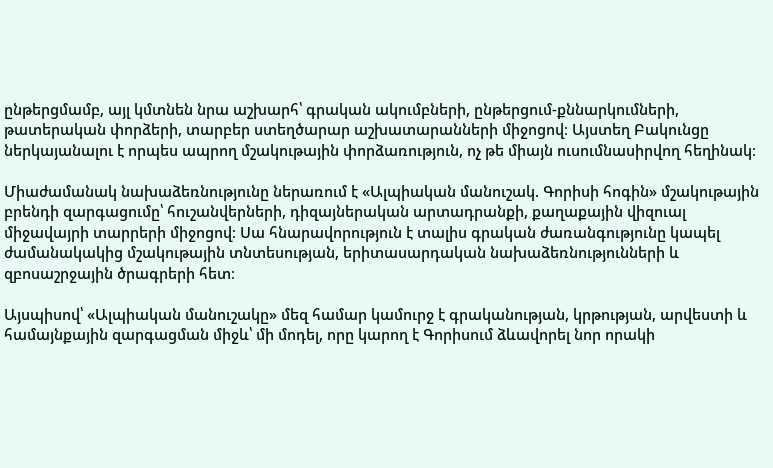ընթերցմամբ, այլ կմտնեն նրա աշխարհ՝ գրական ակումբների, ընթերցում-քննարկումների, թատերական փորձերի, տարբեր ստեղծարար աշխատարանների միջոցով։ Այստեղ Բակունցը ներկայանալու է որպես ապրող մշակութային փորձառություն, ոչ թե միայն ուսումնասիրվող հեղինակ։

Միաժամանակ նախաձեռնությունը ներառում է «Ալպիական մանուշակ. Գորիսի հոգին» մշակութային բրենդի զարգացումը՝ հուշանվերների, դիզայներական արտադրանքի, քաղաքային վիզուալ միջավայրի տարրերի միջոցով։ Սա հնարավորություն է տալիս գրական ժառանգությունը կապել ժամանակակից մշակութային տնտեսության, երիտասարդական նախաձեռնությունների և զբոսաշրջային ծրագրերի հետ։

Այսպիսով՝ «Ալպիական մանուշակը» մեզ համար կամուրջ է գրականության, կրթության, արվեստի և համայնքային զարգացման միջև՝ մի մոդել, որը կարող է Գորիսում ձևավորել նոր որակի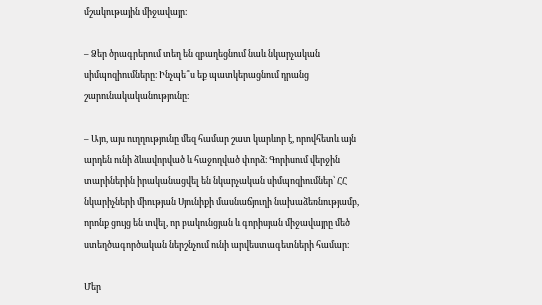մշակութային միջավայր։

– Ձեր ծրագրերում տեղ են զբաղեցնում նաև նկարչական սիմպոզիումները։ Ինչպե՞ս եք պատկերացնում դրանց շարունակականությունը։

– Այո, այս ուղղությունը մեզ համար շատ կարևոր է, որովհետև այն արդեն ունի ձևավորված և հաջողված փորձ։ Գորիսում վերջին տարիներին իրականացվել են նկարչական սիմպոզիումներ՝ ՀՀ նկարիչների միության Սյունիքի մասնաճյուղի նախաձեռնությամբ, որոնք ցույց են տվել, որ բակունցյան և գորիսյան միջավայրը մեծ ստեղծագործական ներշնչում ունի արվեստագետների համար։

Մեր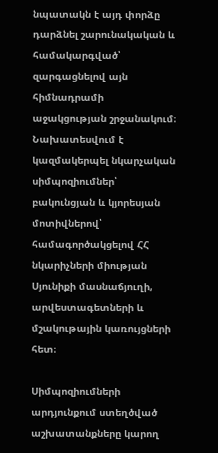նպատակն է այդ փորձը դարձնել շարունակական և համակարգված՝ զարգացնելով այն հիմնադրամի աջակցության շրջանակում։ Նախատեսվում է կազմակերպել նկարչական սիմպոզիումներ՝ բակունցյան և կյորեսյան մոտիվներով՝ համագործակցելով ՀՀ նկարիչների միության Սյունիքի մասնաճյուղի, արվեստագետների և մշակութային կառույցների հետ։

Սիմպոզիումների արդյունքում ստեղծված աշխատանքները կարող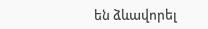են ձևավորել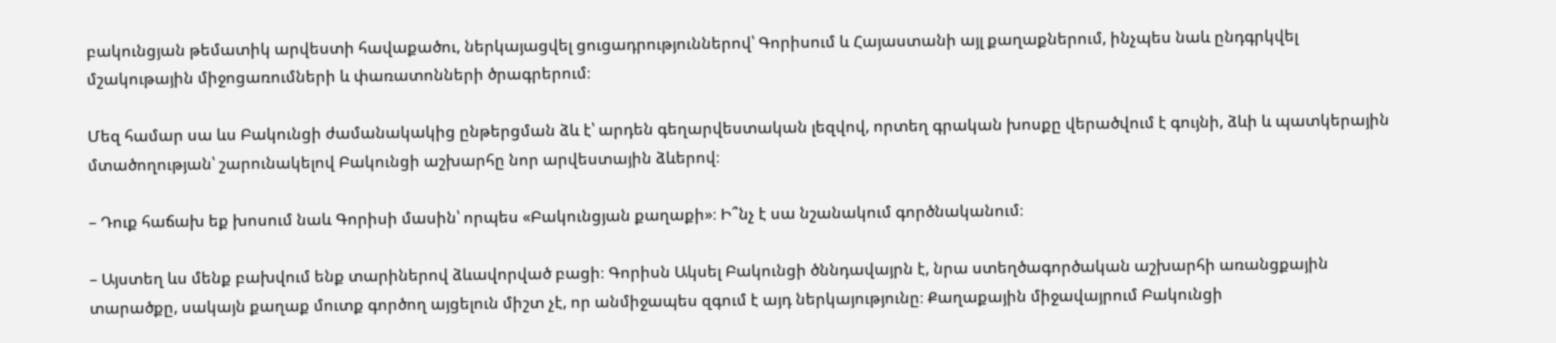բակունցյան թեմատիկ արվեստի հավաքածու, ներկայացվել ցուցադրություններով՝ Գորիսում և Հայաստանի այլ քաղաքներում, ինչպես նաև ընդգրկվել մշակութային միջոցառումների և փառատոնների ծրագրերում։

Մեզ համար սա ևս Բակունցի ժամանակակից ընթերցման ձև է՝ արդեն գեղարվեստական լեզվով, որտեղ գրական խոսքը վերածվում է գույնի, ձևի և պատկերային մտածողության՝ շարունակելով Բակունցի աշխարհը նոր արվեստային ձևերով։

– Դուք հաճախ եք խոսում նաև Գորիսի մասին՝ որպես «Բակունցյան քաղաքի»։ Ի՞նչ է սա նշանակում գործնականում։

– Այստեղ ևս մենք բախվում ենք տարիներով ձևավորված բացի։ Գորիսն Ակսել Բակունցի ծննդավայրն է, նրա ստեղծագործական աշխարհի առանցքային տարածքը, սակայն քաղաք մուտք գործող այցելուն միշտ չէ, որ անմիջապես զգում է այդ ներկայությունը։ Քաղաքային միջավայրում Բակունցի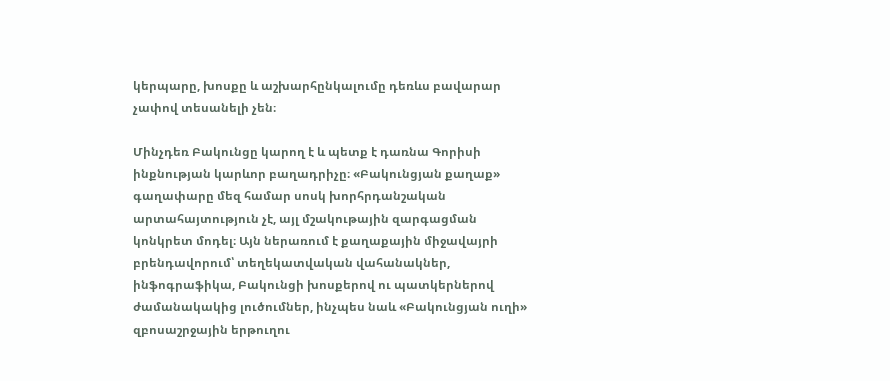կերպարը, խոսքը և աշխարհընկալումը դեռևս բավարար չափով տեսանելի չեն։

Մինչդեռ Բակունցը կարող է և պետք է դառնա Գորիսի ինքնության կարևոր բաղադրիչը։ «Բակունցյան քաղաք» գաղափարը մեզ համար սոսկ խորհրդանշական արտահայտություն չէ, այլ մշակութային զարգացման կոնկրետ մոդել։ Այն ներառում է քաղաքային միջավայրի բրենդավորում՝ տեղեկատվական վահանակներ, ինֆոգրաֆիկա, Բակունցի խոսքերով ու պատկերներով ժամանակակից լուծումներ, ինչպես նաև «Բակունցյան ուղի» զբոսաշրջային երթուղու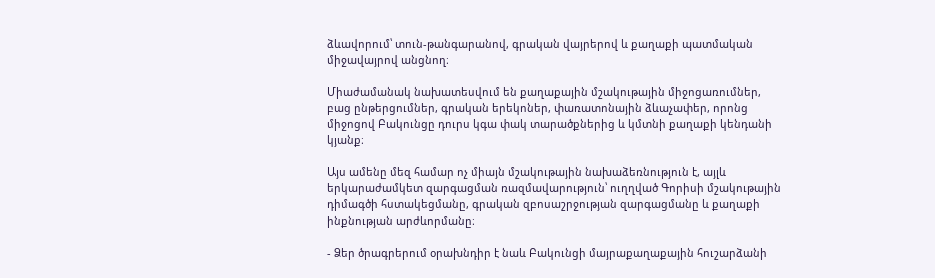ձևավորում՝ տուն-թանգարանով, գրական վայրերով և քաղաքի պատմական միջավայրով անցնող։

Միաժամանակ նախատեսվում են քաղաքային մշակութային միջոցառումներ, բաց ընթերցումներ, գրական երեկոներ, փառատոնային ձևաչափեր, որոնց միջոցով Բակունցը դուրս կգա փակ տարածքներից և կմտնի քաղաքի կենդանի կյանք։

Այս ամենը մեզ համար ոչ միայն մշակութային նախաձեռնություն է, այլև երկարաժամկետ զարգացման ռազմավարություն՝ ուղղված Գորիսի մշակութային դիմագծի հստակեցմանը, գրական զբոսաշրջության զարգացմանը և քաղաքի ինքնության արժևորմանը։

- Ձեր ծրագրերում օրախնդիր է նաև Բակունցի մայրաքաղաքային հուշարձանի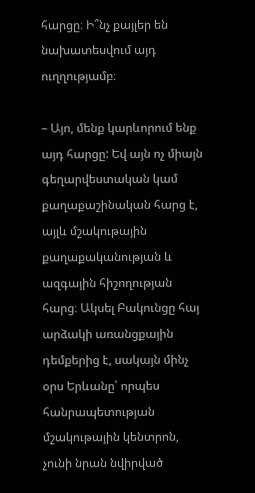հարցը։ Ի՞նչ քայլեր են նախատեսվում այդ ուղղությամբ։

– Այո, մենք կարևորում ենք այդ հարցը: Եվ այն ոչ միայն գեղարվեստական կամ քաղաքաշինական հարց է, այլև մշակութային քաղաքականության և ազգային հիշողության հարց։ Ակսել Բակունցը հայ արձակի առանցքային դեմքերից է, սակայն մինչ օրս Երևանը՝ որպես հանրապետության մշակութային կենտրոն, չունի նրան նվիրված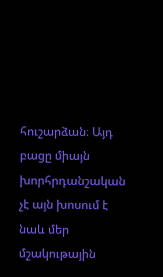հուշարձան։ Այդ բացը միայն խորհրդանշական չէ այն խոսում է նաև մեր մշակութային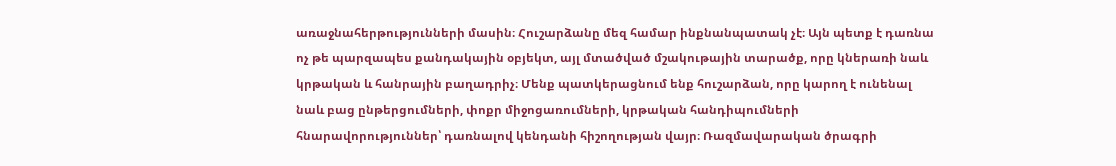առաջնահերթությունների մասին։ Հուշարձանը մեզ համար ինքնանպատակ չէ։ Այն պետք է դառնա ոչ թե պարզապես քանդակային օբյեկտ, այլ մտածված մշակութային տարածք, որը կներառի նաև կրթական և հանրային բաղադրիչ։ Մենք պատկերացնում ենք հուշարձան, որը կարող է ունենալ նաև բաց ընթերցումների, փոքր միջոցառումների, կրթական հանդիպումների հնարավորություններ՝ դառնալով կենդանի հիշողության վայր։ Ռազմավարական ծրագրի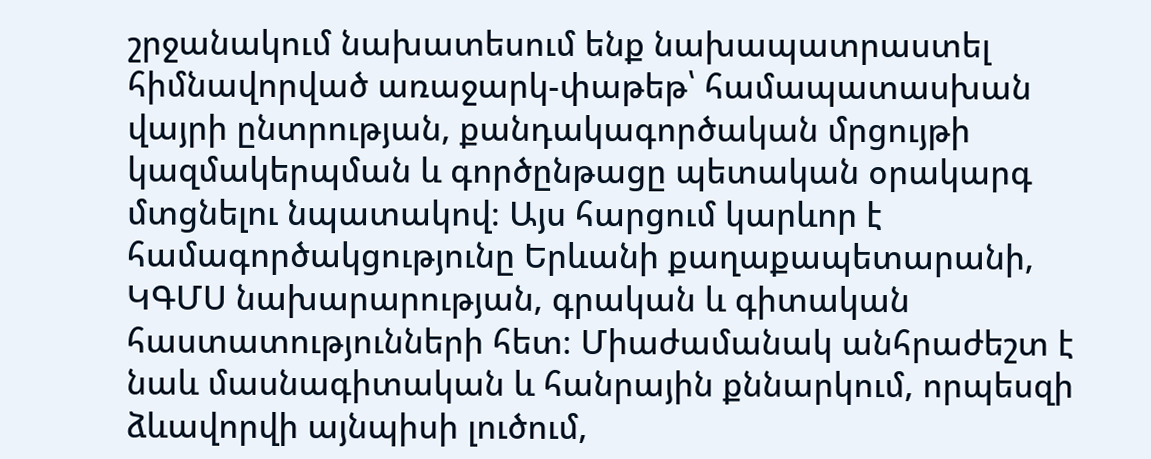շրջանակում նախատեսում ենք նախապատրաստել հիմնավորված առաջարկ-փաթեթ՝ համապատասխան վայրի ընտրության, քանդակագործական մրցույթի կազմակերպման և գործընթացը պետական օրակարգ մտցնելու նպատակով։ Այս հարցում կարևոր է համագործակցությունը Երևանի քաղաքապետարանի, ԿԳՄՍ նախարարության, գրական և գիտական հաստատությունների հետ։ Միաժամանակ անհրաժեշտ է նաև մասնագիտական և հանրային քննարկում, որպեսզի ձևավորվի այնպիսի լուծում,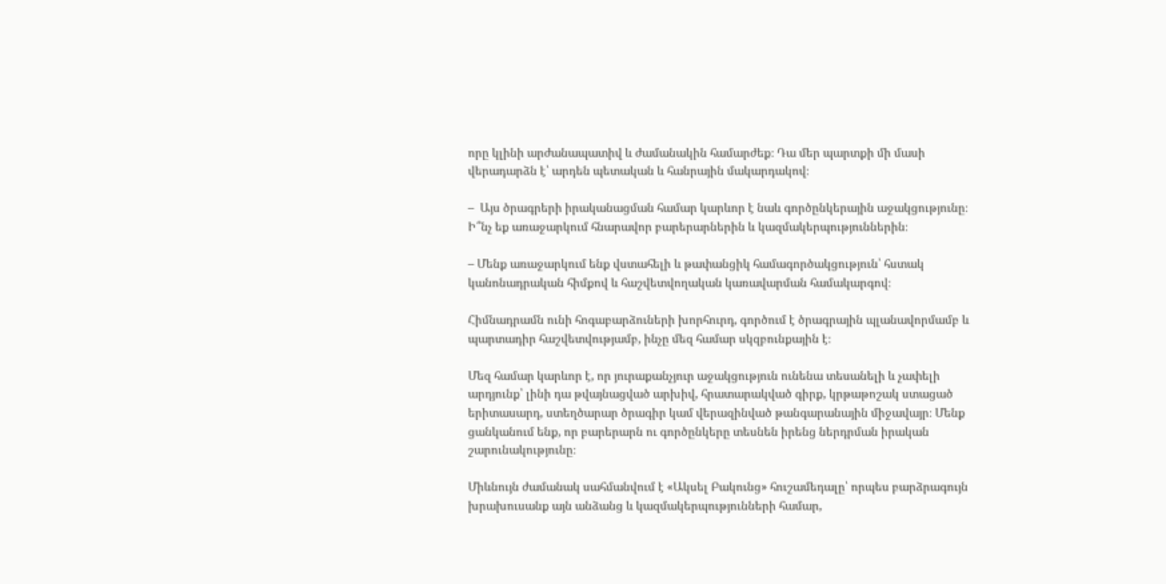որը կլինի արժանապատիվ և ժամանակին համարժեք։ Դա մեր պարտքի մի մասի վերադարձն է՝ արդեն պետական և հանրային մակարդակով։

–  Այս ծրագրերի իրականացման համար կարևոր է նաև գործընկերային աջակցությունը։ Ի՞նչ եք առաջարկում հնարավոր բարերարներին և կազմակերպություններին։

– Մենք առաջարկում ենք վստահելի և թափանցիկ համագործակցություն՝ հստակ կանոնադրական հիմքով և հաշվետվողական կառավարման համակարգով։

Հիմնադրամն ունի հոգաբարձուների խորհուրդ, գործում է ծրագրային պլանավորմամբ և պարտադիր հաշվետվությամբ, ինչը մեզ համար սկզբունքային է։

Մեզ համար կարևոր է, որ յուրաքանչյուր աջակցություն ունենա տեսանելի և չափելի արդյունք՝ լինի դա թվայնացված արխիվ, հրատարակված գիրք, կրթաթոշակ ստացած երիտասարդ, ստեղծարար ծրագիր կամ վերազինված թանգարանային միջավայր։ Մենք ցանկանում ենք, որ բարերարն ու գործընկերը տեսնեն իրենց ներդրման իրական շարունակությունը։

Միևնույն ժամանակ սահմանվում է «Ակսել Բակունց» հուշամեդալը՝ որպես բարձրագույն խրախուսանք այն անձանց և կազմակերպությունների համար,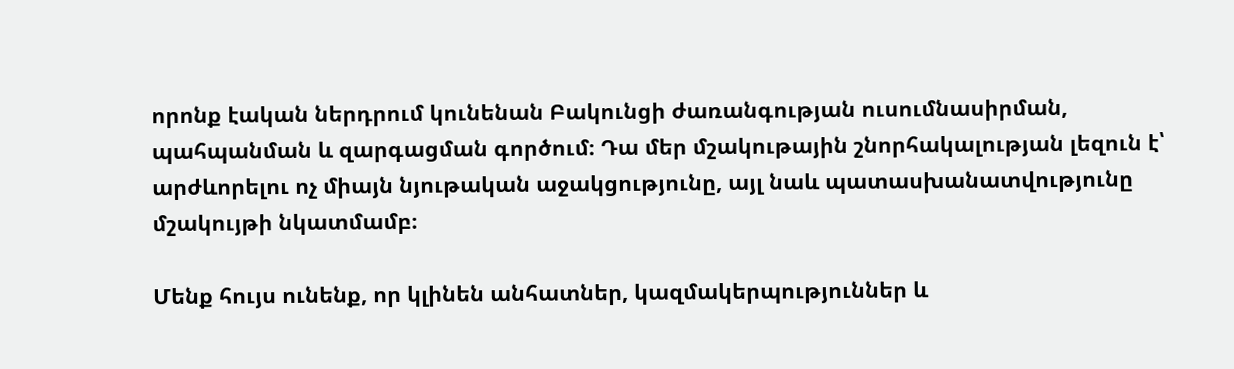որոնք էական ներդրում կունենան Բակունցի ժառանգության ուսումնասիրման, պահպանման և զարգացման գործում։ Դա մեր մշակութային շնորհակալության լեզուն է՝ արժևորելու ոչ միայն նյութական աջակցությունը, այլ նաև պատասխանատվությունը մշակույթի նկատմամբ։

Մենք հույս ունենք, որ կլինեն անհատներ, կազմակերպություններ և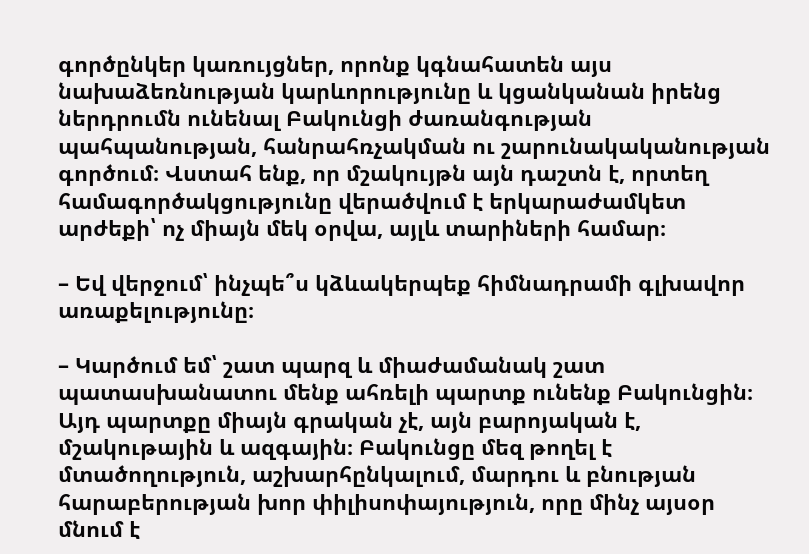գործընկեր կառույցներ, որոնք կգնահատեն այս նախաձեռնության կարևորությունը և կցանկանան իրենց ներդրումն ունենալ Բակունցի ժառանգության պահպանության, հանրահռչակման ու շարունակականության գործում։ Վստահ ենք, որ մշակույթն այն դաշտն է, որտեղ համագործակցությունը վերածվում է երկարաժամկետ արժեքի՝ ոչ միայն մեկ օրվա, այլև տարիների համար։

– Եվ վերջում՝ ինչպե՞ս կձևակերպեք հիմնադրամի գլխավոր առաքելությունը։

– Կարծում եմ՝ շատ պարզ և միաժամանակ շատ պատասխանատու մենք ահռելի պարտք ունենք Բակունցին։ Այդ պարտքը միայն գրական չէ, այն բարոյական է, մշակութային և ազգային։ Բակունցը մեզ թողել է մտածողություն, աշխարհընկալում, մարդու և բնության հարաբերության խոր փիլիսոփայություն, որը մինչ այսօր մնում է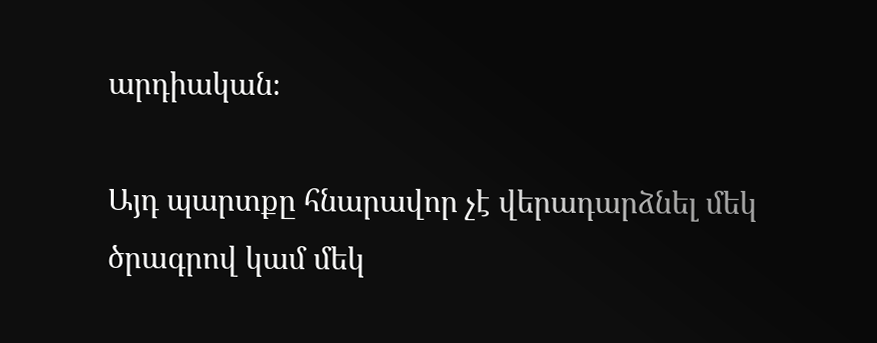արդիական։

Այդ պարտքը հնարավոր չէ վերադարձնել մեկ ծրագրով կամ մեկ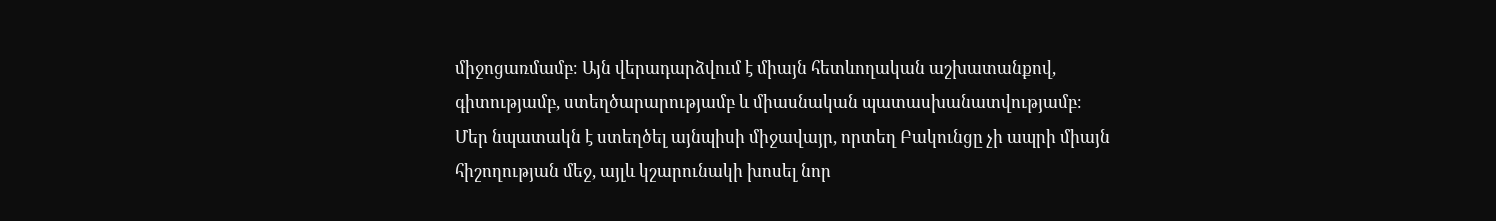միջոցառմամբ։ Այն վերադարձվում է միայն հետևողական աշխատանքով, գիտությամբ, ստեղծարարությամբ և միասնական պատասխանատվությամբ։ Մեր նպատակն է ստեղծել այնպիսի միջավայր, որտեղ Բակունցը չի ապրի միայն հիշողության մեջ, այլև կշարունակի խոսել նոր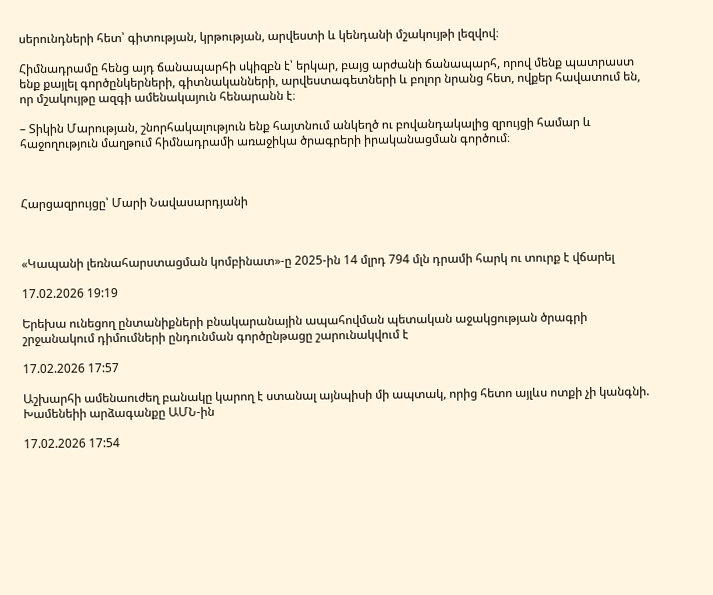սերունդների հետ՝ գիտության, կրթության, արվեստի և կենդանի մշակույթի լեզվով։

Հիմնադրամը հենց այդ ճանապարհի սկիզբն է՝ երկար, բայց արժանի ճանապարհ, որով մենք պատրաստ ենք քայլել գործընկերների, գիտնականների, արվեստագետների և բոլոր նրանց հետ, ովքեր հավատում են, որ մշակույթը ազգի ամենակայուն հենարանն է։

– Տիկին Մարության, շնորհակալություն ենք հայտնում անկեղծ ու բովանդակալից զրույցի համար և հաջողություն մաղթում հիմնադրամի առաջիկա ծրագրերի իրականացման գործում։



Հարցազրույցը՝ Մարի Նավասարդյանի



«Կապանի լեռնահարստացման կոմբինատ»-ը 2025-ին 14 մլրդ 794 մլն դրամի հարկ ու տուրք է վճարել

17.02.2026 19:19

Երեխա ունեցող ընտանիքների բնակարանային ապահովման պետական աջակցության ծրագրի շրջանակում դիմումների ընդունման գործընթացը շարունակվում է

17.02.2026 17:57

Աշխարհի ամենաուժեղ բանակը կարող է ստանալ այնպիսի մի ապտակ, որից հետո այլևս ոտքի չի կանգնի. Խամենեիի արձագանքը ԱՄՆ-ին

17.02.2026 17:54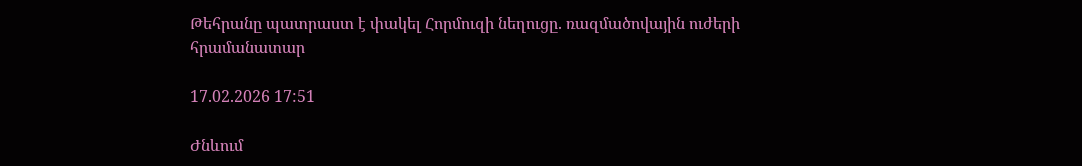Թեհրանը պատրաստ է փակել Հորմուզի նեղուցը. ռազմածովային ուժերի հրամանատար

17.02.2026 17:51

Ժնևում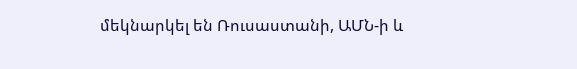մեկնարկել են Ռուսաստանի, ԱՄՆ-ի և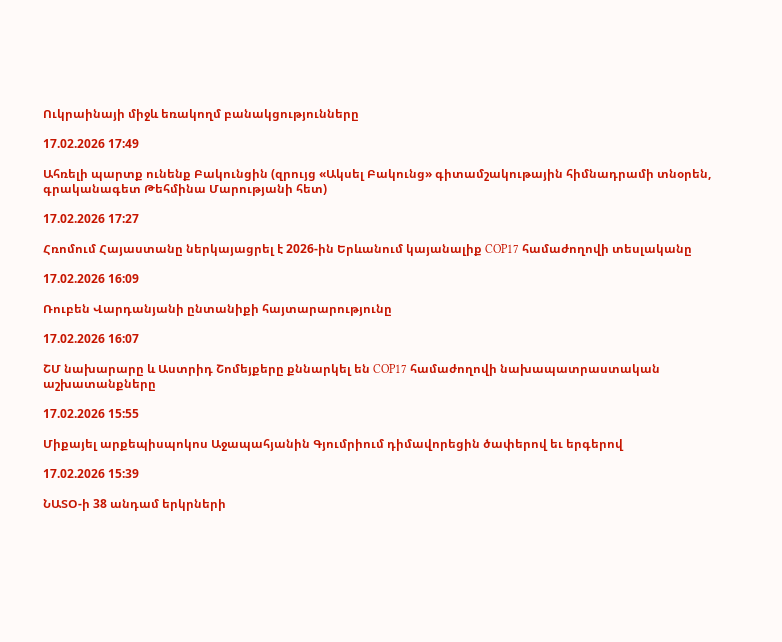Ուկրաինայի միջև եռակողմ բանակցությունները

17.02.2026 17:49

Ահռելի պարտք ունենք Բակունցին (զրույց «Ակսել Բակունց» գիտամշակութային հիմնադրամի տնօրեն, գրականագետ Թեհմինա Մարությանի հետ)

17.02.2026 17:27

Հռոմում Հայաստանը ներկայացրել է 2026-ին Երևանում կայանալիք COP17 համաժողովի տեսլականը

17.02.2026 16:09

Ռուբեն Վարդանյանի ընտանիքի հայտարարությունը

17.02.2026 16:07

ՇՄ նախարարը և Աստրիդ Շոմեյքերը քննարկել են COP17 համաժողովի նախապատրաստական աշխատանքները

17.02.2026 15:55

Միքայել արքեպիսպոկոս Աջապահյանին Գյումրիում դիմավորեցին ծափերով եւ երգերով

17.02.2026 15:39

ՆԱՏՕ-ի 38 անդամ երկրների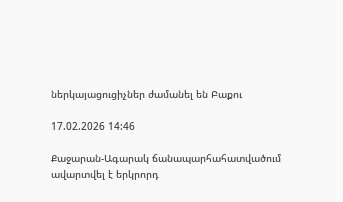ներկայացուցիչներ ժամանել են Բաքու

17.02.2026 14:46

Քաջարան-Ագարակ ճանապարհահատվածում ավարտվել է երկրորդ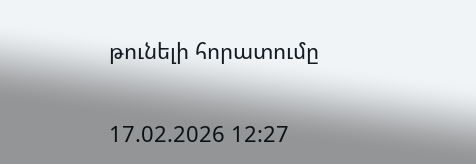թունելի հորատումը

17.02.2026 12:27